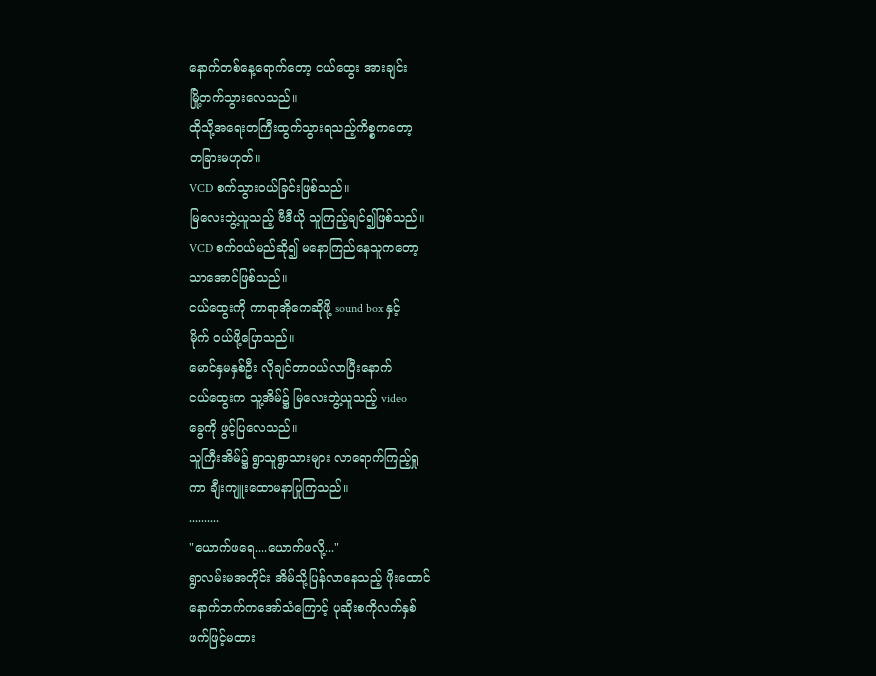နောက်တစ်နေ့ရောက်တော့ ငယ်ထွေး အားချင်း
မြို့တက်သွားလေသည်။
ထိုသို့အရေးတကြီးထွက်သွားရသည့်ကိစ္စကတော့
တခြားမဟုတ်။
VCD စက်သွားဝယ်ခြင်းဖြစ်သည်။
မြလေးဘွဲ့ယူသည့် ဗီဒီယို သူကြည့်ချင်၍ဖြစ်သည်။
VCD စက်ဝယ်မည်ဆို၍ မနောကြည်နေသူကတော့
သာအောင်ဖြစ်သည်။
ငယ်ထွေးကို ကာရာအိုကေဆိုဖို့ sound box နှင့်
မိုက် ဝယ်ဖို့ပြောသည်။
မောင်နှမနှစ်ဦး လိုချင်တာဝယ်လာပြီးနောက်
ငယ်ထွေးက သူ့အိမ်၌ မြလေးဘွဲ့ယူသည့် video
ခွေကို ဖွင့်ပြလေသည်။
သူကြီးအိမ်၌ ရွာသူရွာသားများ လာရောက်ကြည့်ရှု
ကာ ချီးကျူးထောမနာပြုကြသည်။
..........
"ယောက်ဖရေ....ယောက်ဖလို့..."
ရွာလမ်းမအတိုင်း အိမ်သို့ပြန်လာနေသည့် ဖိုးထောင်
နောက်ဘက်ကအော်သံကြောင့် ပုဆိုးစကိုလက်နှစ်
ဖက်ဖြင့်မထား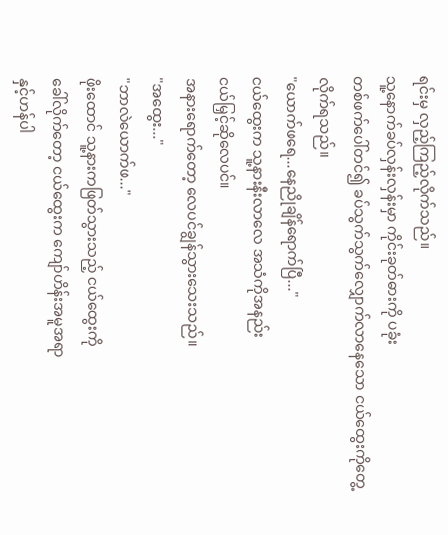ရင်းမှ လှည့်ကြည့်လိုက်သည်။
သူ့နောက်ခပ်လှန်းလှန်းမှာ ကိုင်းခုတ်ဓားကို ပခုံး
တစ်ဖက်ပေါ်တင်၍ ခပ်သွက်သွက်လျှောက်လာနေသော ငယ်ထွေးကိုတွေ့လိုက်ရသည်။
"ယောက်ဖရေ...နေညိုချိန်ရောက်ပြီ..."
ငယ်ထွေးက သူ့နားနီးလာလေ အသံကိုအနည်း
ငယ်မြှင့်ဆိုလေပင်။
အနားရောက်တော့ လေပင်ချွန်သွားသေးသည်။
"အထွေး..."
"ဘာလဲယောက်ဖ..."
ဖိုးထောင် သူ့နားကဖြတ်သွားသည့် ငယ်ထွေးကို
ခေါ်လိုက်တော့ ငယ်ထွေးက ကျော်ဟိန်းအမူအရာ
နှင့်ဟန်ပါ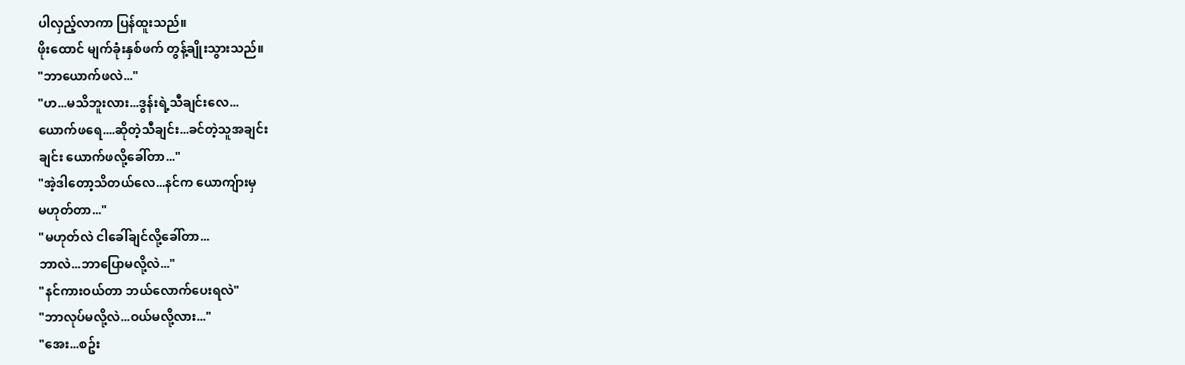ပါလှည့်လာကာ ပြန်ထူးသည်။
ဖိုးထောင် မျက်ခုံးနှစ်ဖက် တွန့်ချိုးသွားသည်။
"ဘာယောက်ဖလဲ..."
"ဟ...မသိဘူးလား...ဒွန်းရဲ့သီချင်းလေ...
ယောက်ဖရေ....ဆိုတဲ့သီချင်း...ခင်တဲ့သူအချင်း
ချင်း ယောက်ဖလို့ခေါ်တာ..."
"အဲ့ဒါတော့သိတယ်လေ...နင်က ယောကျ်ားမှ
မဟုတ်တာ..."
"မဟုတ်လဲ ငါခေါ်ချင်လို့ခေါ်တာ...
ဘာလဲ...ဘာပြောမလို့လဲ..."
"နင်ကားဝယ်တာ ဘယ်လောက်ပေးရလဲ"
"ဘာလုပ်မလို့လဲ...ဝယ်မလို့လား..."
"အေး...စဥ်း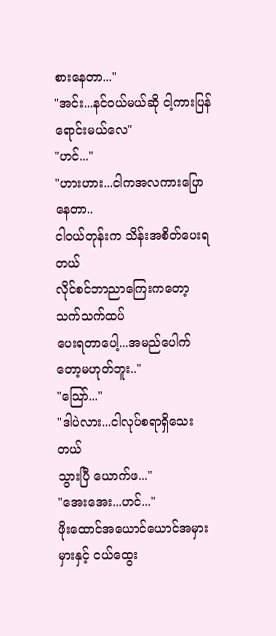စားနေတာ..."
"အင်း...နင်ဝယ်မယ်ဆို ငါ့ကားပြန်ရောင်းမယ်လေ"
"ဟင်..."
"ဟားဟား...ငါကအလကားပြောနေတာ..
ငါဝယ်တုန်းက သိန်းအစိတ်ပေးရတယ်
လိုင်စင်ဘာညာကြေးကတော့ သက်သက်ထပ်
ပေးရတာပေါ့...အမည်ပေါက်တော့မဟုတ်ဘူး.."
"သြော်..."
"ဒါပဲလား...ငါလုပ်စရာရှိသေးတယ်
သွားပြီ ယောက်ဖ..."
"အေးအေး...ဟင်..."
ဖိုးထောင်အယောင်ယောင်အမှားမှားနှင့် ငယ်ထွေး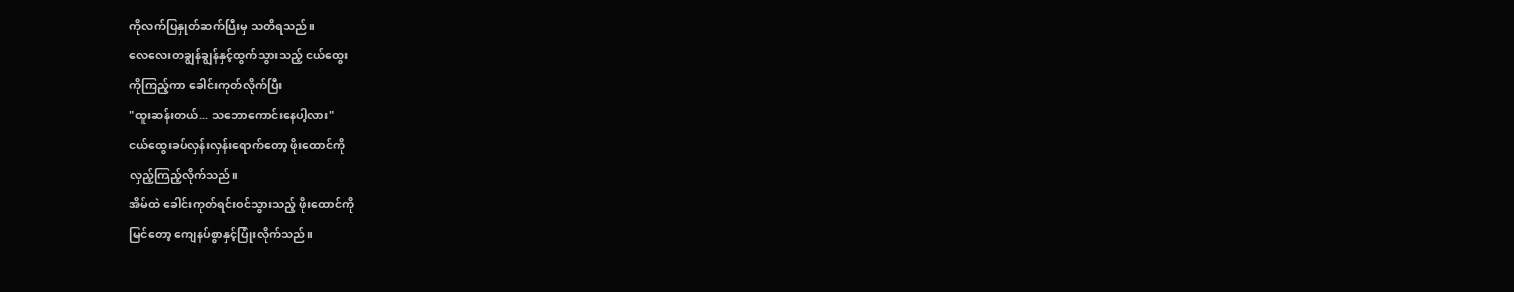ကိုလက်ပြနှုတ်ဆက်ပြီးမှ သတိရသည်။
လေလေးတချွန်ချွန်နှင့်ထွက်သွားသည့် ငယ်ထွေး
ကိုကြည့်ကာ ခေါင်းကုတ်လိုက်ပြီး
"ထူးဆန်းတယ်... သဘောကောင်းနေပါ့လား"
ငယ်ထွေးခပ်လှန်းလှန်းရောက်တော့ ဖိုးထောင်ကို
လှည့်ကြည့်လိုက်သည်။
အိမ်ထဲ ခေါင်းကုတ်ရင်းဝင်သွားသည့် ဖိုးထောင်ကို
မြင်တော့ ကျေနပ်စွာနှင့်ပြုံးလိုက်သည်။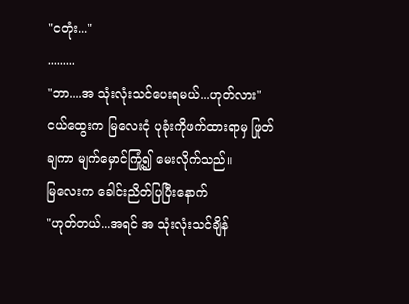"ငတုံး..."
.........
"ဘာ....အ သုံးလုံးသင်ပေးရမယ်...ဟုတ်လား"
ငယ်ထွေးက မြလေးငုံ ပုခုံးကိုဖက်ထားရာမှ ဖြုတ်
ချကာ မျက်မှောင်ကြုံ့၍ မေးလိုက်သည်။
မြလေးက ခေါင်းညိတ်ပြပြီးနောက်
"ဟုတ်တယ်...အရင် အ သုံးလုံးသင်ချိန်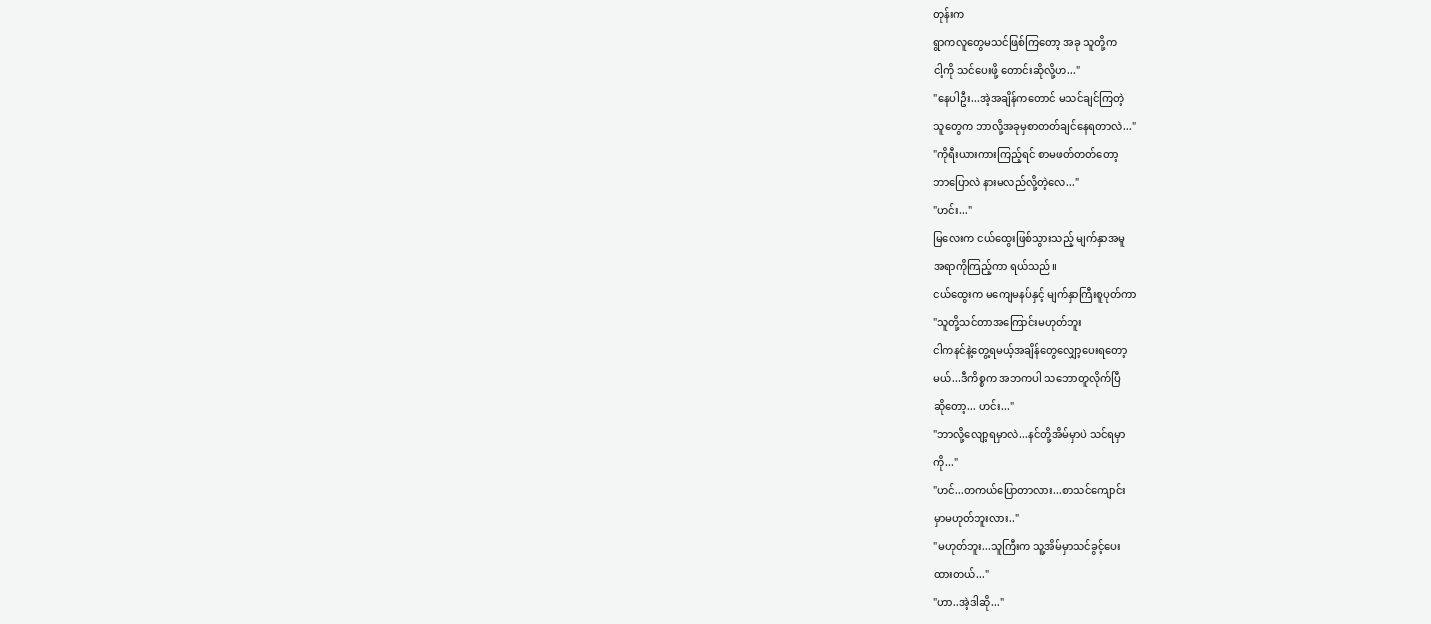တုန်းက
ရွာကလူတွေမသင်ဖြစ်ကြတော့ အခု သူတို့က
ငါ့ကို သင်ပေးဖို့ တောင်းဆိုလို့ဟ..."
"နေပါဦး...အဲ့အချိန်ကတောင် မသင်ချင်ကြတဲ့
သူတွေက ဘာလို့အခုမှစာတတ်ချင်နေရတာလဲ..."
"ကိုရီးယားကားကြည့်ရင် စာမဖတ်တတ်တော့
ဘာပြောလဲ နားမလည်လို့တဲ့လေ..."
"ဟင်း..."
မြလေးက ငယ်ထွေးဖြစ်သွားသည့် မျက်နှာအမူ
အရာကိုကြည့်ကာ ရယ်သည်။
ငယ်ထွေးက မကျေမနပ်နှင့် မျက်နှာကြီးစူပုတ်ကာ
"သူတို့သင်တာအကြောင်းမဟုတ်ဘူး
ငါကနင်နဲ့တွေ့ရမယ့်အချိန်တွေလျှော့ပေးရတော့
မယ်...ဒီကိစ္စက အဘကပါ သဘောတူလိုက်ပြီ
ဆိုတော့... ဟင်း..."
"ဘာလို့လျော့ရမှာလဲ...နင်တို့အိမ်မှာပဲ သင်ရမှာ
ကို..."
"ဟင်...တကယ်ပြောတာလား...စာသင်ကျောင်း
မှာမဟုတ်ဘူးလား.."
"မဟုတ်ဘူး...သူကြီးက သူ့အိမ်မှာသင်ခွင့်ပေး
ထားတယ်..."
"ဟာ..အဲ့ဒါဆို..."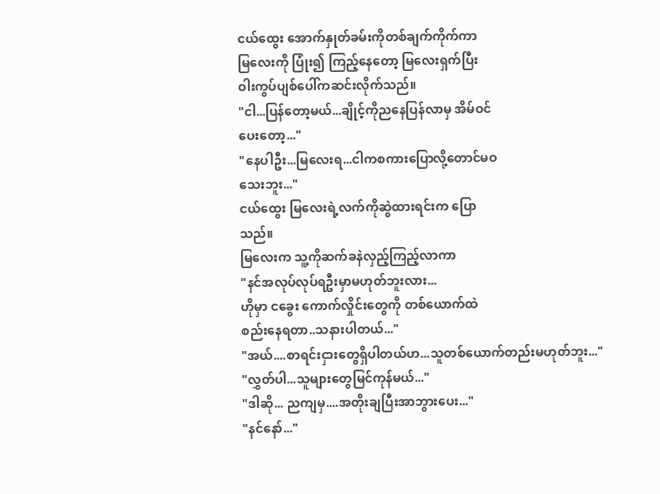ငယ်ထွေး အောက်နှုတ်ခမ်းကိုတစ်ချက်ကိုက်ကာ
မြလေးကို ပြုံး၍ ကြည့်နေတော့ မြလေးရှက်ပြီး
ဝါးကွပ်ပျစ်ပေါ်ကဆင်းလိုက်သည်။
"ငါ...ပြန်တော့မယ်...ချိုင့်ကိုညနေပြန်လာမှ အိမ်ဝင်
ပေးတော့..."
"နေပါဦး...မြလေးရ...ငါကစကားပြောလို့တောင်မဝ
သေးဘူး..."
ငယ်ထွေး မြလေးရဲ့လက်ကိုဆွဲထားရင်းက ပြော
သည်။
မြလေးက သူ့ကိုဆက်ခနဲလှည့်ကြည့်လာကာ
"နင်အလုပ်လုပ်ရဦးမှာမဟုတ်ဘူးလား...
ဟိုမှာ ငခွေး ကောက်လှိုင်းတွေကို တစ်ယောက်ထဲ
စည်းနေရတာ..သနားပါတယ်..."
"အယ်....စာရင်းငှားတွေရှိပါတယ်ဟ...သူတစ်ယောက်တည်းမဟုတ်ဘူး..."
"လွှတ်ပါ...သူများတွေမြင်ကုန်မယ်..."
"ဒါဆို... ညကျမှ....အတိုးချပြီးအာဘွားပေး..."
"နင်နော်..."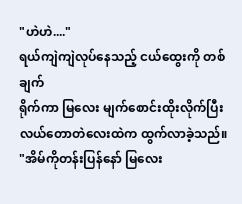"ဟဲဟဲ...."
ရယ်ကျဲကျဲလုပ်နေသည့် ငယ်ထွေးကို တစ်ချက်
ရိုက်ကာ မြလေး မျက်စောင်းထိုးလိုက်ပြီး
လယ်တောတဲလေးထဲက ထွက်လာခဲ့သည်။
"အိမ်ကိုတန်းပြန်နော် မြလေး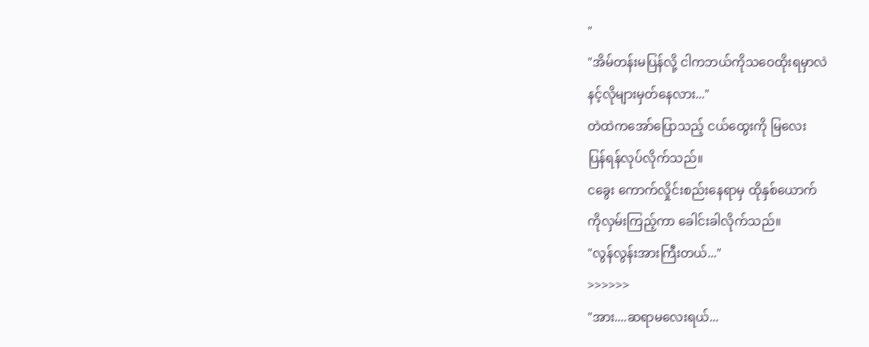"
"အိမ်တန်းမပြန်လို့ ငါကဘယ်ကိုသဝေထိုးရမှာလဲ
နင့်လိုများမှတ်နေလား..."
တဲထဲကအော်ပြောသည့် ငယ်ထွေးကို မြလေး
ပြန်ရန်လုပ်လိုက်သည်။
ငခွေး ကောက်လှိုင်းစည်းနေရာမှ ထိုနှစ်ယောက်
ကိုလှမ်းကြည့်ကာ ခေါင်းခါလိုက်သည်။
"လွန်လွန်းအားကြီးတယ်..."
>>>>>>
"အား....ဆရာမလေးရယ်...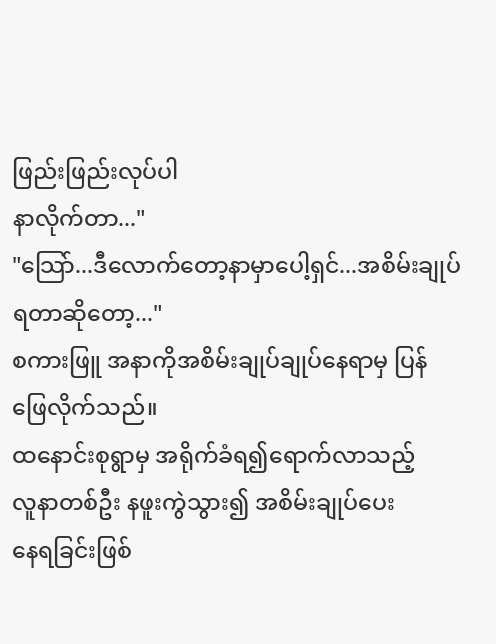ဖြည်းဖြည်းလုပ်ပါ
နာလိုက်တာ..."
"သြော်...ဒီလောက်တော့နာမှာပေါ့ရှင်...အစိမ်းချုပ်
ရတာဆိုတော့..."
စကားဖြူ အနာကိုအစိမ်းချုပ်ချုပ်နေရာမှ ပြန်
ဖြေလိုက်သည်။
ထနောင်းစုရွာမှ အရိုက်ခံရ၍ရောက်လာသည့်
လူနာတစ်ဦး နဖူးကွဲသွား၍ အစိမ်းချုပ်ပေး
နေရခြင်းဖြစ်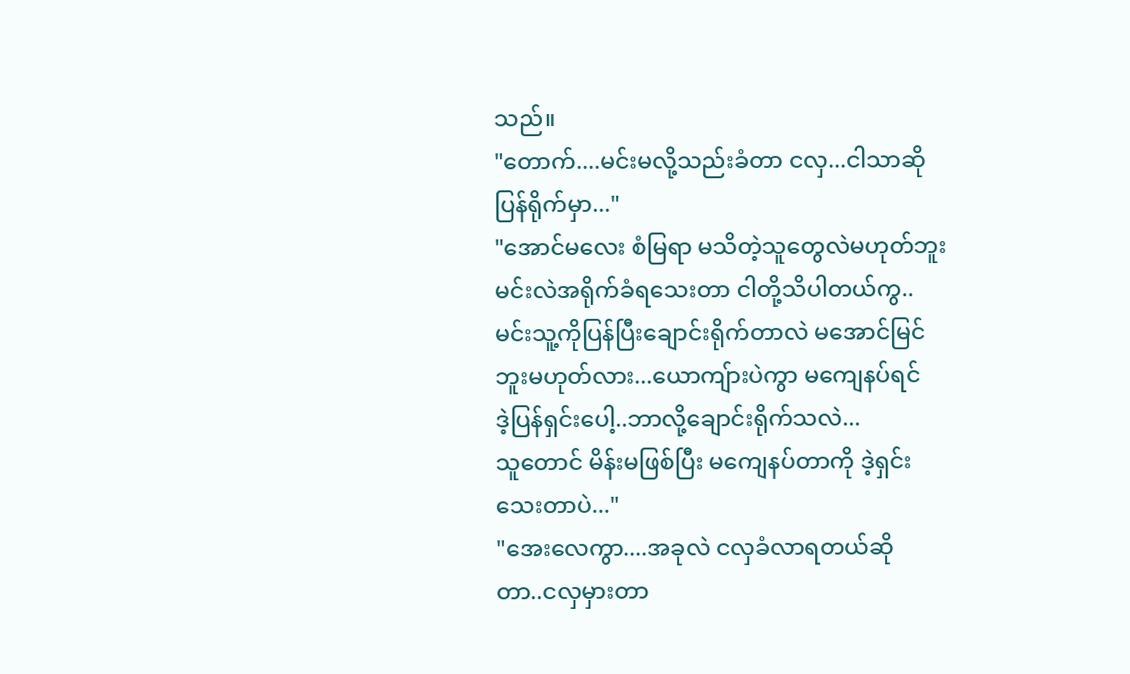သည်။
"တောက်....မင်းမလို့သည်းခံတာ ငလှ...ငါသာဆို
ပြန်ရိုက်မှာ..."
"အောင်မလေး စံမြရာ မသိတဲ့သူတွေလဲမဟုတ်ဘူး
မင်းလဲအရိုက်ခံရသေးတာ ငါတို့သိပါတယ်ကွ..
မင်းသူ့ကိုပြန်ပြီးချောင်းရိုက်တာလဲ မအောင်မြင်
ဘူးမဟုတ်လား...ယောကျ်ားပဲကွာ မကျေနပ်ရင်
ဒဲ့ပြန်ရှင်းပေါ့..ဘာလို့ချောင်းရိုက်သလဲ...
သူတောင် မိန်းမဖြစ်ပြီး မကျေနပ်တာကို ဒဲ့ရှင်း
သေးတာပဲ..."
"အေးလေကွာ....အခုလဲ ငလှခံလာရတယ်ဆို
တာ..ငလှမှားတာ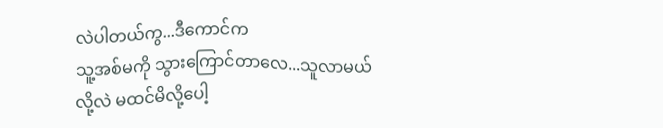လဲပါတယ်ကွ...ဒီကောင်က
သူ့အစ်မကို သွားကြောင်တာလေ...သူလာမယ်
လို့လဲ မထင်မိလို့ပေါ့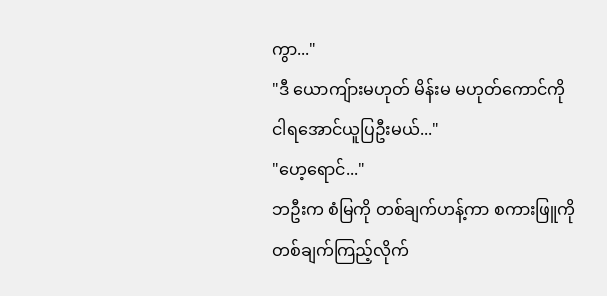ကွာ..."
"ဒီ ယောကျ်ားမဟုတ် မိန်းမ မဟုတ်ကောင်ကို
ငါရအောင်ယူပြဦးမယ်..."
"ဟေ့ရောင်..."
ဘဦးက စံမြကို တစ်ချက်ဟန့်ကာ စကားဖြူကို
တစ်ချက်ကြည့်လိုက်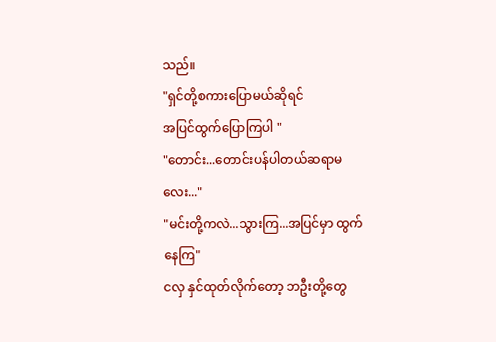သည်။
"ရှင်တို့စကားပြောမယ်ဆိုရင်
အပြင်ထွက်ပြောကြပါ "
"တောင်း...တောင်းပန်ပါတယ်ဆရာမလေး..."
"မင်းတို့ကလဲ...သွားကြ...အပြင်မှာ ထွက်နေကြ"
ငလှ နှင်ထုတ်လိုက်တော့ ဘဦးတို့တွေ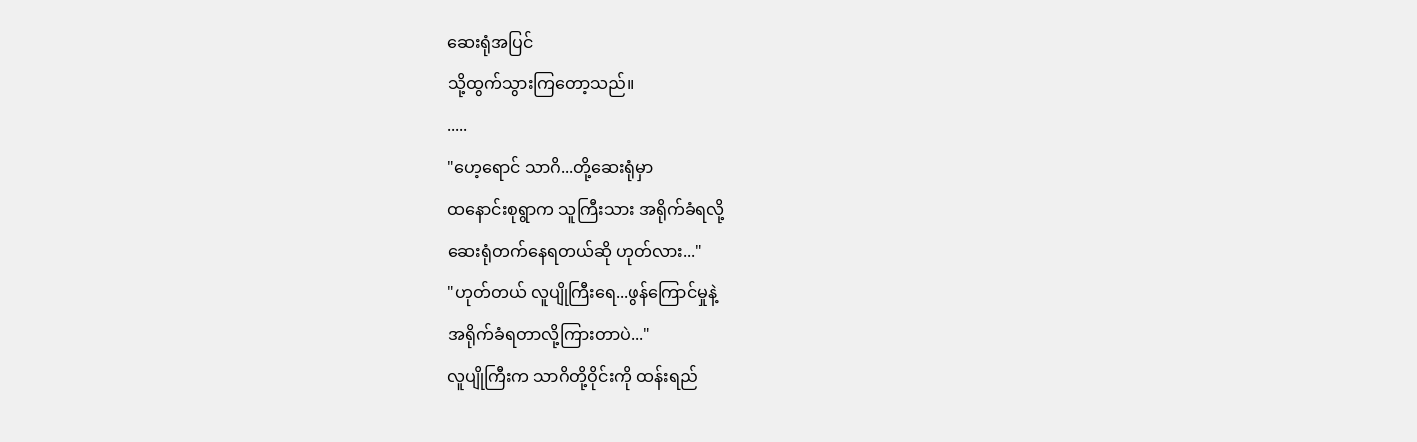ဆေးရုံအပြင်
သို့ထွက်သွားကြတော့သည်။
.....
"ဟေ့ရောင် သာဂိ...တို့ဆေးရုံမှာ
ထနောင်းစုရွာက သူကြီးသား အရိုက်ခံရလို့
ဆေးရုံတက်နေရတယ်ဆို ဟုတ်လား..."
"ဟုတ်တယ် လူပျိုကြီးရေ...ဖွန်ကြောင်မှုနဲ့
အရိုက်ခံရတာလို့ကြားတာပဲ..."
လူပျိုကြီးက သာဂိတို့ဝိုင်းကို ထန်းရည်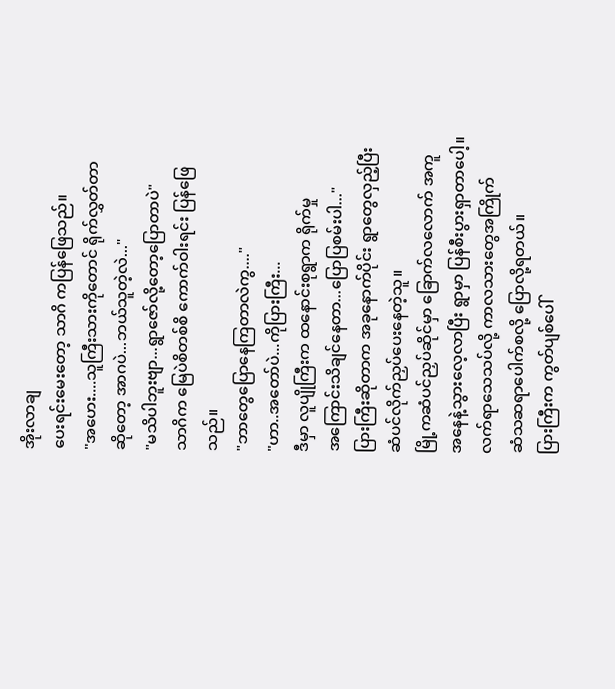အိုးလာချ
ပေးရင်းမေးတော့ သာဂိ ကပြန်ဖြေသည်။
"အဟေး....သူကြီးသားကိုတောင် ရိုက်လွှတ်တာ
ဆိုတော့ အာဂပဲ...ဘယ်သူတဲ့လဲ..."
"မသိပါဘူးဗျာ...ရွာဇော်လို့တော့ပြောတာပဲ"
သာဂိက မြေပဲစိတစ်စိ ကောက်ဝါးရင်း ပြန်ဖြေ
သည်။
"ဘာတွေပြောနေကြတာလဲကွ...."
"ဟာ..အတော်ပဲ...ကိုပြားကြီး...
ဒီမှာ လူပျိုကြီးက ထနောင်းစုရွာက ရိုက်မှု
အကြောင်းသိချင်နေတာ...ပြောပြစမ်းပါ..."
ပြားကြီးဆိုတာက အခုနောက်ပိုင်း ရွာတွေလှည့်ပြီး
ဆံပင်လိုက်ညှပ်ပေးနေတဲ့သူ။
မြို့ကဆံပင်ညှပ်ဆိုင်မှာ ခြောက်လလောက် အကူ
အနေနဲ့သွားလေ့လာပြီး ရွာမှာ ပြန်စီးပွားရှာတာပေါ့။
လက်ရာသေသပ်လို့ ကာလသားတွေအကြိုက်
ဆံသဆရာပေါက်စလို့ ပြောလို့ရတယ်။
ပြားကြီးက ကွတ်ပျစ်ပေါ်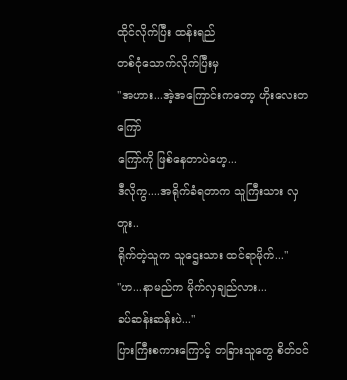ထိုင်လိုက်ပြီး ထန်းရည်
တစ်ငုံသောက်လိုက်ပြီးမှ
"အဟား...အဲ့အကြောင်းကတော့ ဟိုးလေးတကြော်
ကြော်ကို ဖြစ်နေတာပဲဟေ့...
ဒီလိုကွ....အရိုက်ခံရတာက သူကြီးသား လှတူး..
ရိုက်တဲ့သူက သူဌေးသား ထင်ရာမိုက်..."
"ဟ...နာမည်က မိုက်လှချည်လား...
ခပ်ဆန်းဆန်းပဲ..."
ပြားကြီးစကားကြောင့် တခြားသူတွေ စိတ်ဝင်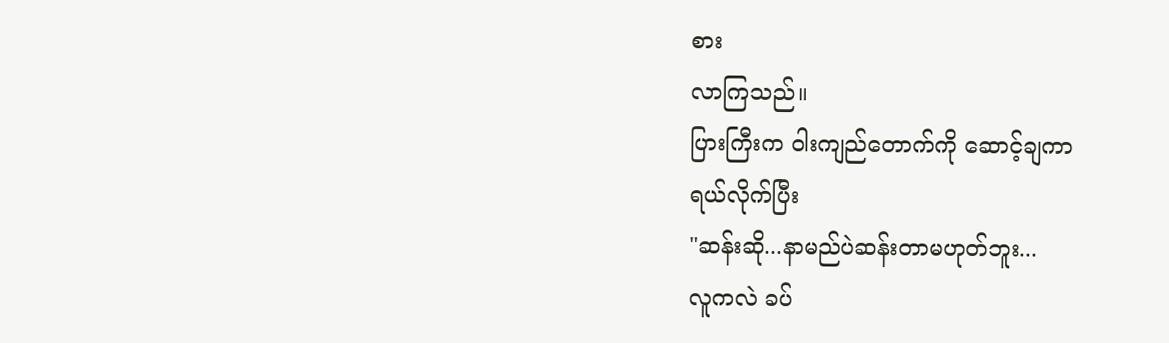စား
လာကြသည်။
ပြားကြီးက ဝါးကျည်တောက်ကို ဆောင့်ချကာ
ရယ်လိုက်ပြီး
"ဆန်းဆို...နာမည်ပဲဆန်းတာမဟုတ်ဘူး...
လူကလဲ ခပ်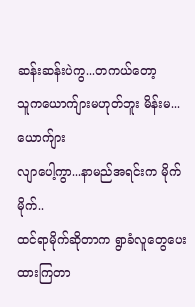ဆန်းဆန်းပဲကွ...တကယ်တော့
သူကယောက်ျားမဟုတ်ဘူး မိန်းမ...ယောက်ျား
လျာပေါ့ကွာ...နာမည်အရင်းက မိုက်မိုက်..
ထင်ရာမိုက်ဆိုတာက ရွာခံလူတွေပေးထားကြတာ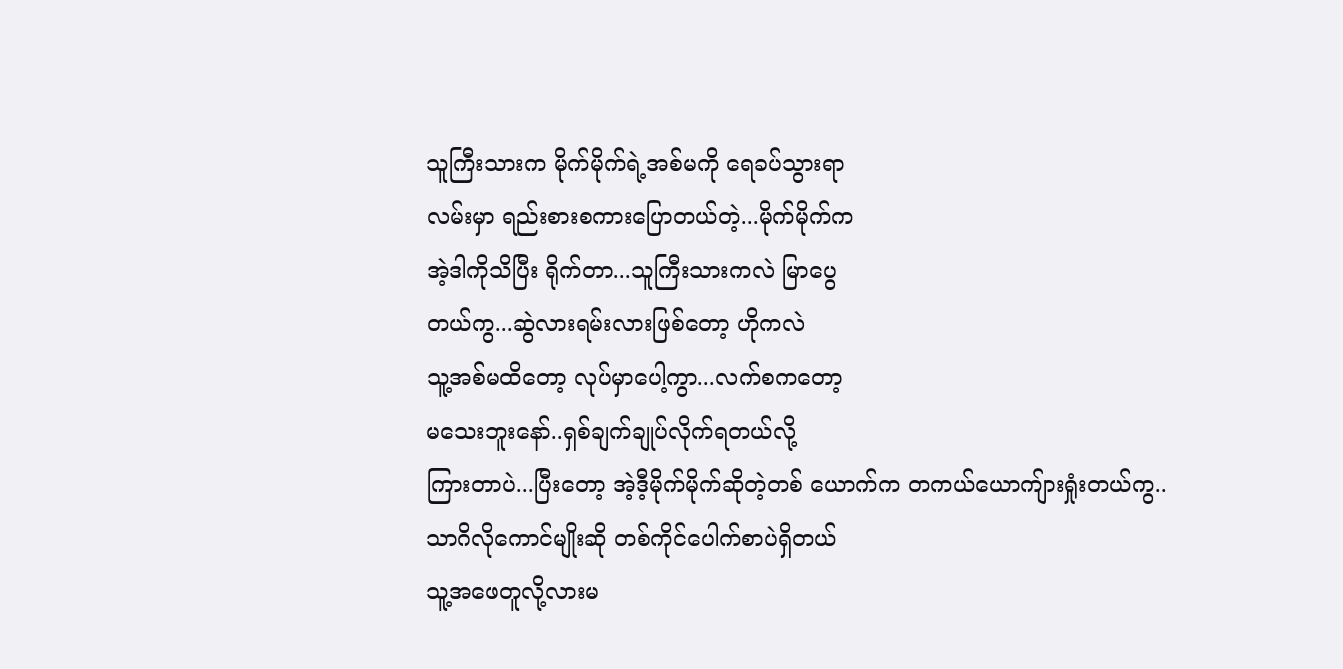သူကြီးသားက မိုက်မိုက်ရဲ့အစ်မကို ရေခပ်သွားရာ
လမ်းမှာ ရည်းစားစကားပြောတယ်တဲ့...မိုက်မိုက်က
အဲ့ဒါကိုသိပြီး ရိုက်တာ...သူကြီးသားကလဲ မြာပွေ
တယ်ကွ...ဆွဲလားရမ်းလားဖြစ်တော့ ဟိုကလဲ
သူ့အစ်မထိတော့ လုပ်မှာပေါ့ကွာ...လက်စကတော့
မသေးဘူးနော်..ရှစ်ချက်ချုပ်လိုက်ရတယ်လို့
ကြားတာပဲ...ပြီးတော့ အဲ့ဒီ့မိုက်မိုက်ဆိုတဲ့တစ် ယောက်က တကယ်ယောကျ်ားရှုံးတယ်ကွ..
သာဂိလိုကောင်မျိုးဆို တစ်ကိုင်ပေါက်စာပဲရှိတယ်
သူ့အဖေတူလို့လားမ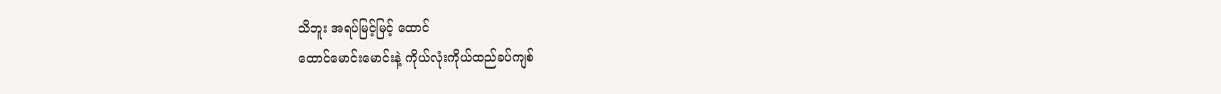သိဘူး အရပ်မြင့်မြင့် ထောင်
ထောင်မောင်းမောင်းနဲ့ ကိုယ်လုံးကိုယ်ထည်ခပ်ကျစ်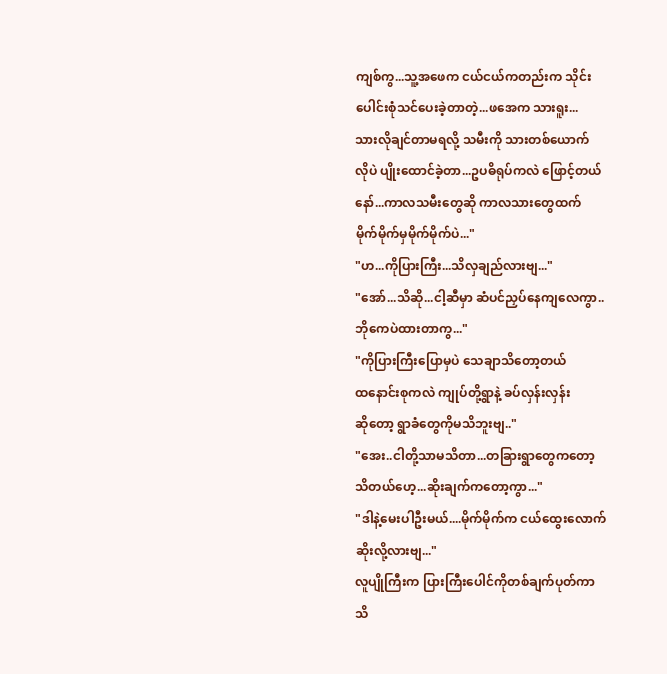ကျစ်ကွ...သူ့အဖေက ငယ်ငယ်ကတည်းက သိုင်း
ပေါင်းစုံသင်ပေးခဲ့တာတဲ့...ဖအေက သားရူး...
သားလိုချင်တာမရလို့ သမီးကို သားတစ်ယောက်
လိုပဲ ပျိုးထောင်ခဲ့တာ...ဥပဓိရုပ်ကလဲ ဖြောင့်တယ်
နော်...ကာလသမီးတွေဆို ကာလသားတွေထက်
မိုက်မိုက်မှမိုက်မိုက်ပဲ..."
"ဟ...ကိုပြားကြီး...သိလှချည်လားဗျ..."
"အော်...သိဆို...ငါ့ဆီမှာ ဆံပင်ညှပ်နေကျလေကွာ..
ဘိုကေပဲထားတာကွ..."
"ကိုပြားကြီးပြောမှပဲ သေချာသိတော့တယ်
ထနောင်းစုကလဲ ကျုပ်တို့ရွာနဲ့ ခပ်လှန်းလှန်း
ဆိုတော့ ရွာခံတွေကိုမသိဘူးဗျ.."
"အေး..ငါတို့သာမသိတာ...တခြားရွာတွေကတော့
သိတယ်ဟေ့...ဆိုးချက်ကတော့ကွာ..."
"ဒါနဲ့မေးပါဦးမယ်....မိုက်မိုက်က ငယ်ထွေးလောက်
ဆိုးလို့လားဗျ..."
လူပျိုကြီးက ပြားကြီးပေါင်ကိုတစ်ချက်ပုတ်ကာ
သိ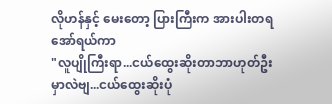လိုဟန်နှင့် မေးတော့ ပြားကြီးက အားပါးတရ
အော်ရယ်ကာ
"လူပျိုကြီးရာ...ငယ်ထွေးဆိုးတာဘာဟုတ်ဦး
မှာလဲဗျ...ငယ်ထွေးဆိုးပုံ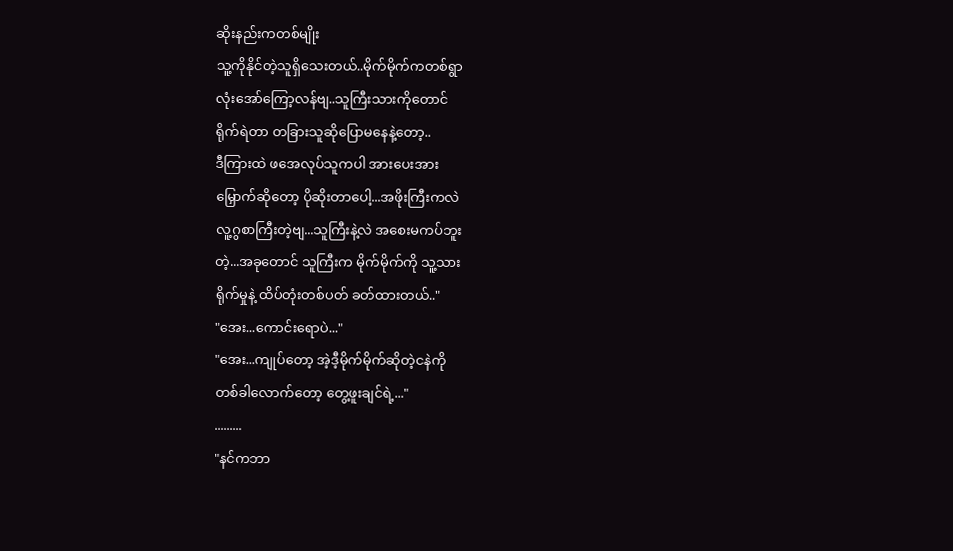ဆိုးနည်းကတစ်မျိုး
သူ့ကိုနိုင်တဲ့သူရှိသေးတယ်..မိုက်မိုက်ကတစ်ရွာ
လုံးအော်ကြော့လန်ဗျ..သူကြီးသားကိုတောင်
ရိုက်ရဲတာ တခြားသူဆိုပြောမနေနဲ့တော့..
ဒီကြားထဲ ဖအေလုပ်သူကပါ အားပေးအား
မြှောက်ဆိုတော့ ပိုဆိုးတာပေါ့...အဖိုးကြီးကလဲ
လူ့ဂွစာကြီးတဲ့ဗျ...သူကြီးနဲ့လဲ အစေးမကပ်ဘူး
တဲ့...အခုတောင် သူကြီးက မိုက်မိုက်ကို သူ့သား
ရိုက်မှုနဲ့ ထိပ်တုံးတစ်ပတ် ခတ်ထားတယ်.."
"အေး...ကောင်းရောပဲ..."
"အေး...ကျုပ်တော့ အဲ့ဒီ့မိုက်မိုက်ဆိုတဲ့ငနဲကို
တစ်ခါလောက်တော့ တွေ့ဖူးချင်ရဲ့..."
.........
"နင်ကဘာ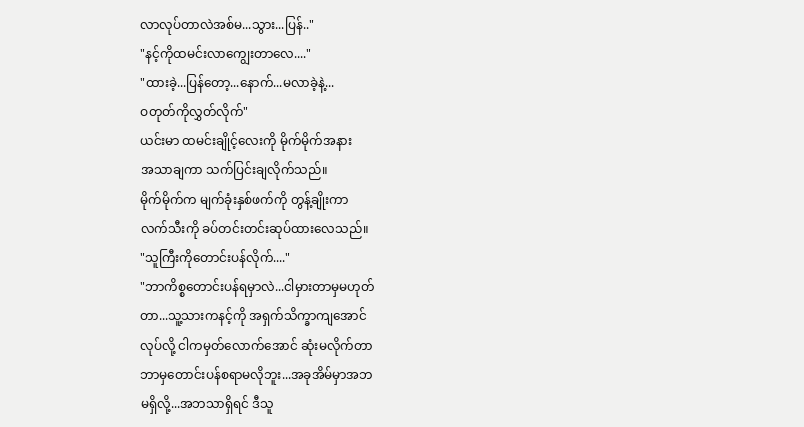လာလုပ်တာလဲအစ်မ...သွား...ပြန်.."
"နင့်ကိုထမင်းလာကျွေးတာလေ...."
"ထားခဲ့...ပြန်တော့...နောက်...မလာခဲ့နဲ့...
ဝတုတ်ကိုလွှတ်လိုက်"
ယင်းမာ ထမင်းချိုင့်လေးကို မိုက်မိုက်အနား
အသာချကာ သက်ပြင်းချလိုက်သည်။
မိုက်မိုက်က မျက်ခုံးနှစ်ဖက်ကို တွန့်ချိုးကာ
လက်သီးကို ခပ်တင်းတင်းဆုပ်ထားလေသည်။
"သူကြီးကိုတောင်းပန်လိုက်...."
"ဘာကိစ္စတောင်းပန်ရမှာလဲ...ငါမှားတာမှမဟုတ်
တာ...သူ့သားကနင့်ကို အရှက်သိက္ခာကျအောင်
လုပ်လို့ ငါကမှတ်လောက်အောင် ဆုံးမလိုက်တာ
ဘာမှတောင်းပန်စရာမလိုဘူး...အခုအိမ်မှာအဘ
မရှိလို့...အဘသာရှိရင် ဒီသူ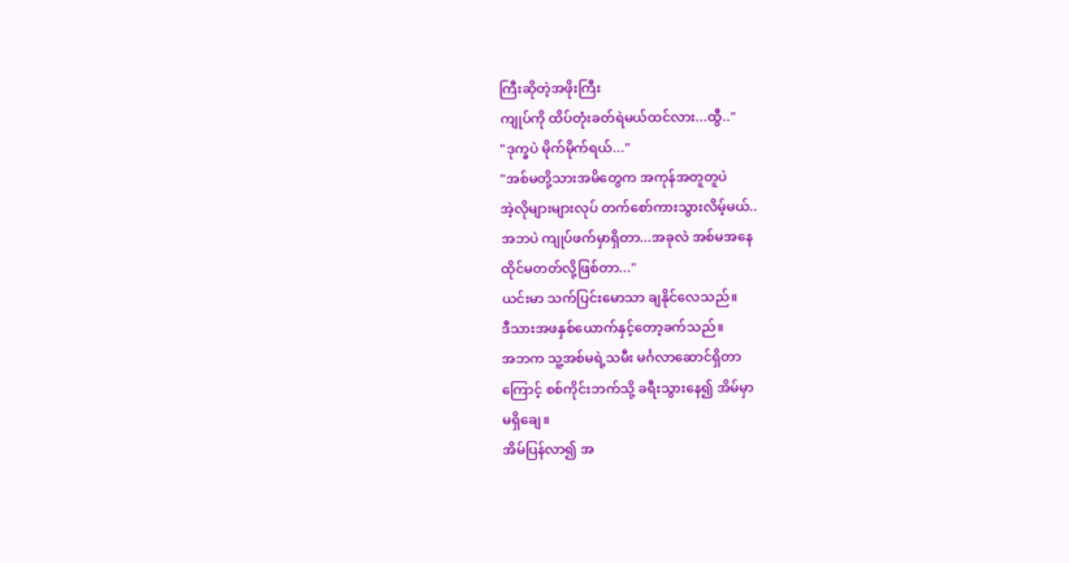ကြီးဆိုတဲ့အဖိုးကြီး
ကျုပ်ကို ထိပ်တုံးခတ်ရဲမယ်ထင်လား...ထွီ.."
"ဒုက္ခပဲ မိုက်မိုက်ရယ်..."
"အစ်မတို့သားအမိတွေက အကုန်အတူတူပဲ
အဲ့လိုများများလုပ် တက်စော်ကားသွားလိမ့်မယ်..
အဘပဲ ကျုပ်ဖက်မှာရှိတာ...အခုလဲ အစ်မအနေ
ထိုင်မတတ်လို့ဖြစ်တာ..."
ယင်းမာ သက်ပြင်းမောသာ ချနိုင်လေသည်။
ဒီသားအဖနှစ်ယောက်နှင့်တော့ခက်သည်။
အဘက သူ့အစ်မရဲ့သမီး မင်္ဂလာဆောင်ရှိတာ
ကြောင့် စစ်ကိုင်းဘက်သို့ ခရီးသွားနေ၍ အိမ်မှာ
မရှိချေ။
အိမ်ပြန်လာ၍ အ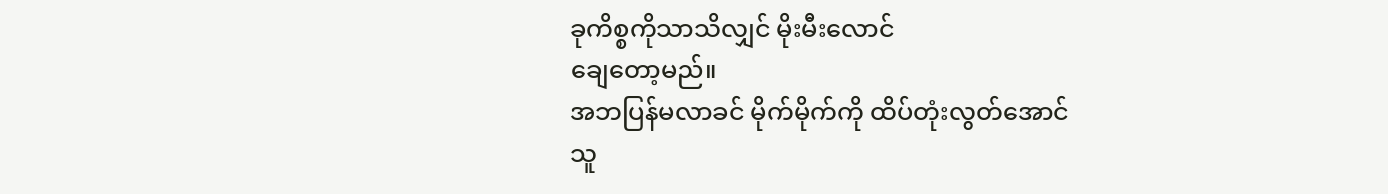ခုကိစ္စကိုသာသိလျှင် မိုးမီးလောင်
ချေတော့မည်။
အဘပြန်မလာခင် မိုက်မိုက်ကို ထိပ်တုံးလွတ်အောင်
သူ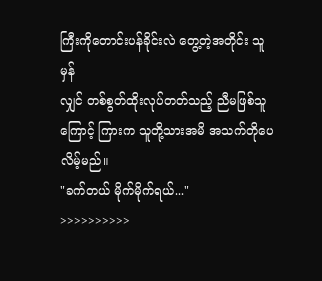ကြီးကိုတောင်းပန်ခိုင်းလဲ တွေ့တဲ့အတိုင်း သူမှန်
လျှင် တစ်စွတ်ထိုးလုပ်တတ်သည့် ညီမဖြစ်သူ
ကြောင့် ကြားက သူတို့သားအမိ အသက်တိုပေ
လိမ့်မည်။
"ခက်တယ် မိုက်မိုက်ရယ်..."
>>>>>>>>>>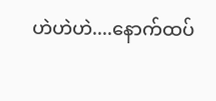ဟဲဟဲဟဲ....နောက်ထပ်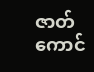ဇာတ်ကောင်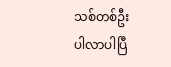သစ်တစ်ဦး
ပါလာပါပြီ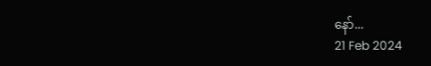နော်...
21 Feb 2024